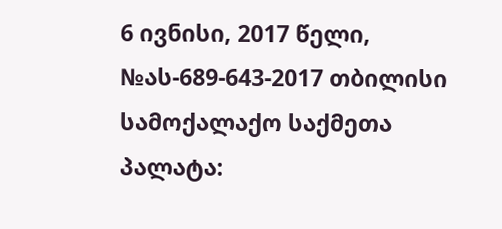6 ივნისი, 2017 წელი,
№ას-689-643-2017 თბილისი
სამოქალაქო საქმეთა პალატა: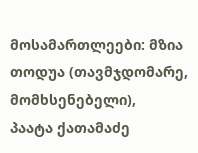მოსამართლეები: მზია თოდუა (თავმჯდომარე, მომხსენებელი),
პაატა ქათამაძე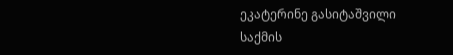ეკატერინე გასიტაშვილი
საქმის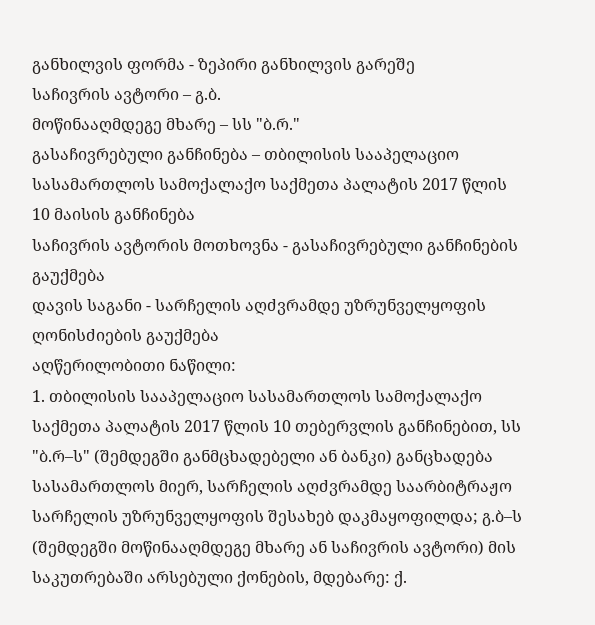განხილვის ფორმა - ზეპირი განხილვის გარეშე
საჩივრის ავტორი – გ.ბ.
მოწინააღმდეგე მხარე – სს "ბ.რ."
გასაჩივრებული განჩინება – თბილისის სააპელაციო სასამართლოს სამოქალაქო საქმეთა პალატის 2017 წლის 10 მაისის განჩინება
საჩივრის ავტორის მოთხოვნა - გასაჩივრებული განჩინების გაუქმება
დავის საგანი - სარჩელის აღძვრამდე უზრუნველყოფის ღონისძიების გაუქმება
აღწერილობითი ნაწილი:
1. თბილისის სააპელაციო სასამართლოს სამოქალაქო საქმეთა პალატის 2017 წლის 10 თებერვლის განჩინებით, სს "ბ.რ–ს" (შემდეგში განმცხადებელი ან ბანკი) განცხადება სასამართლოს მიერ, სარჩელის აღძვრამდე საარბიტრაჟო სარჩელის უზრუნველყოფის შესახებ დაკმაყოფილდა; გ.ბ–ს (შემდეგში მოწინააღმდეგე მხარე ან საჩივრის ავტორი) მის საკუთრებაში არსებული ქონების, მდებარე: ქ.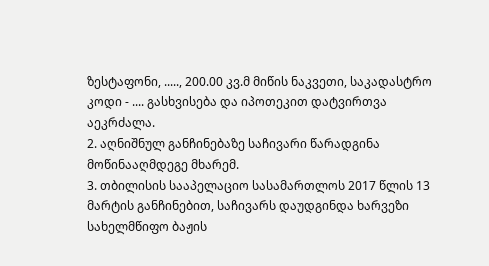ზესტაფონი, ....., 200.00 კვ.მ მიწის ნაკვეთი, საკადასტრო კოდი - .... გასხვისება და იპოთეკით დატვირთვა აეკრძალა.
2. აღნიშნულ განჩინებაზე საჩივარი წარადგინა მოწინააღმდეგე მხარემ.
3. თბილისის სააპელაციო სასამართლოს 2017 წლის 13 მარტის განჩინებით, საჩივარს დაუდგინდა ხარვეზი სახელმწიფო ბაჟის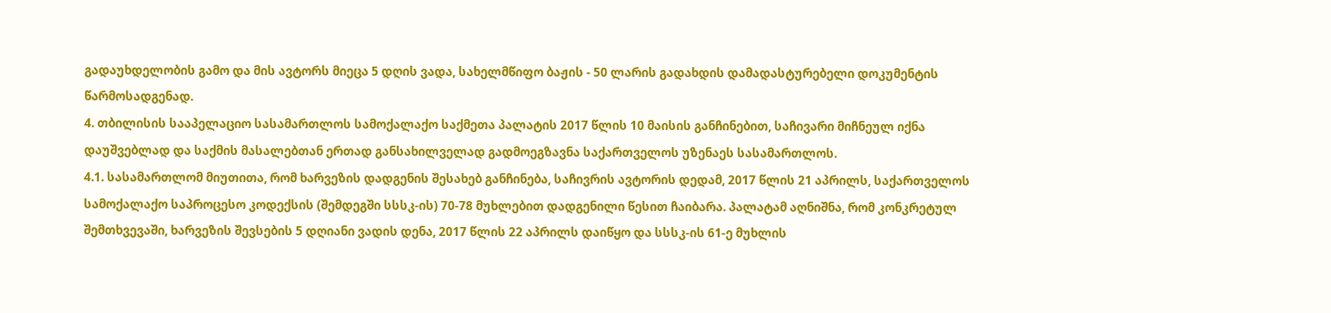გადაუხდელობის გამო და მის ავტორს მიეცა 5 დღის ვადა, სახელმწიფო ბაჟის - 50 ლარის გადახდის დამადასტურებელი დოკუმენტის წარმოსადგენად.
4. თბილისის სააპელაციო სასამართლოს სამოქალაქო საქმეთა პალატის 2017 წლის 10 მაისის განჩინებით, საჩივარი მიჩნეულ იქნა დაუშვებლად და საქმის მასალებთან ერთად განსახილველად გადმოეგზავნა საქართველოს უზენაეს სასამართლოს.
4.1. სასამართლომ მიუთითა, რომ ხარვეზის დადგენის შესახებ განჩინება, საჩივრის ავტორის დედამ, 2017 წლის 21 აპრილს, საქართველოს სამოქალაქო საპროცესო კოდექსის (შემდეგში სსსკ-ის) 70-78 მუხლებით დადგენილი წესით ჩაიბარა. პალატამ აღნიშნა, რომ კონკრეტულ შემთხვევაში, ხარვეზის შევსების 5 დღიანი ვადის დენა, 2017 წლის 22 აპრილს დაიწყო და სსსკ-ის 61-ე მუხლის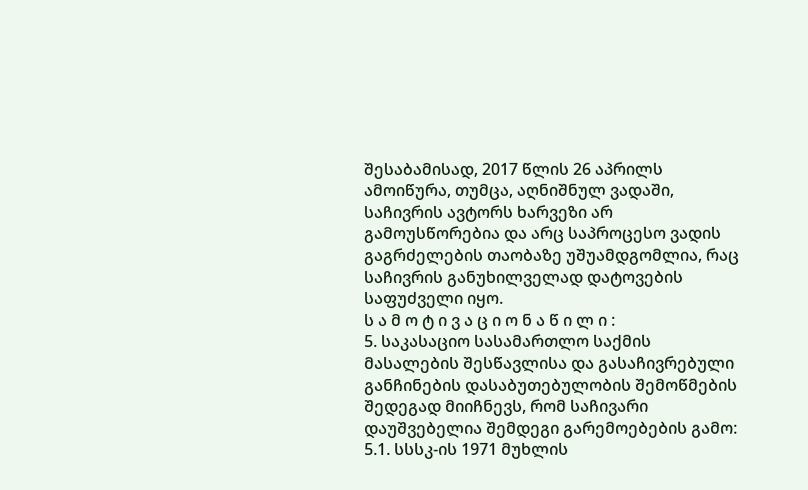შესაბამისად, 2017 წლის 26 აპრილს ამოიწურა, თუმცა, აღნიშნულ ვადაში, საჩივრის ავტორს ხარვეზი არ გამოუსწორებია და არც საპროცესო ვადის გაგრძელების თაობაზე უშუამდგომლია, რაც საჩივრის განუხილველად დატოვების საფუძველი იყო.
ს ა მ ო ტ ი ვ ა ც ი ო ნ ა წ ი ლ ი :
5. საკასაციო სასამართლო საქმის მასალების შესწავლისა და გასაჩივრებული განჩინების დასაბუთებულობის შემოწმების შედეგად მიიჩნევს, რომ საჩივარი დაუშვებელია შემდეგი გარემოებების გამო:
5.1. სსსკ-ის 1971 მუხლის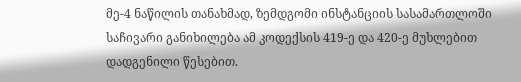მე-4 ნაწილის თანახმად, ზემდგომი ინსტანციის სასამართლოში საჩივარი განიხილება ამ კოდექსის 419-ე და 420-ე მუხლებით დადგენილი წესებით.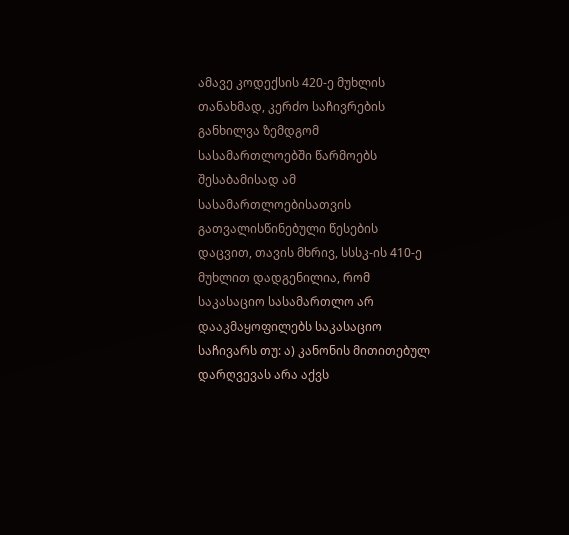ამავე კოდექსის 420-ე მუხლის თანახმად, კერძო საჩივრების განხილვა ზემდგომ სასამართლოებში წარმოებს შესაბამისად ამ სასამართლოებისათვის გათვალისწინებული წესების დაცვით, თავის მხრივ, სსსკ-ის 410-ე მუხლით დადგენილია, რომ საკასაციო სასამართლო არ დააკმაყოფილებს საკასაციო საჩივარს თუ: ა) კანონის მითითებულ დარღვევას არა აქვს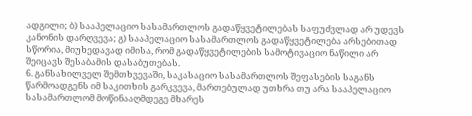ადგილი; ბ) სააპელაციო სასამართლოს გადაწყვეტილებას საფუძვლად არ უდევს კანონის დარღვევა; გ) სააპელაციო სასამართლოს გადაწყვეტილება არსებითად სწორია, მიუხედავად იმისა, რომ გადაწყვეტილების სამოტივაციო ნაწილი არ შეიცავს შესაბამის დასაბუთებას.
6. განსახილველ შემთხვევაში, საკასაციო სასამართლოს შეფასების საგანს წარმოადგენს იმ საკითხის გარკვევა, მართებულად უთხრა თუ არა სააპელაციო სასამართლომ მოწინააღმდეგე მხარეს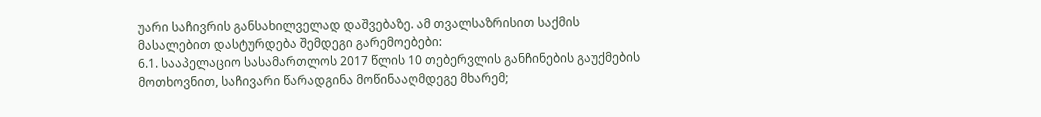უარი საჩივრის განსახილველად დაშვებაზე. ამ თვალსაზრისით საქმის მასალებით დასტურდება შემდეგი გარემოებები:
6.1. სააპელაციო სასამართლოს 2017 წლის 10 თებერვლის განჩინების გაუქმების მოთხოვნით, საჩივარი წარადგინა მოწინააღმდეგე მხარემ;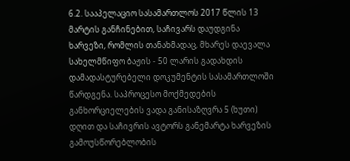6.2. სააპელაციო სასამართლოს 2017 წლის 13 მარტის განჩინებით, საჩივარს დაუდგინა ხარვეზი, რომლის თანახმადაც, მხარეს დაევალა სახელმწიფო ბაჟის - 50 ლარის გადახდის დამადასტურებელი დოკუმენტის სასამართლოში წარდგენა. საპროცესო მოქმედების განხორციელების ვადა განისაზღვრა 5 (ხუთი) დღით და საჩივრის ავტორს განემარტა ხარვეზის გამოუსწორებლობის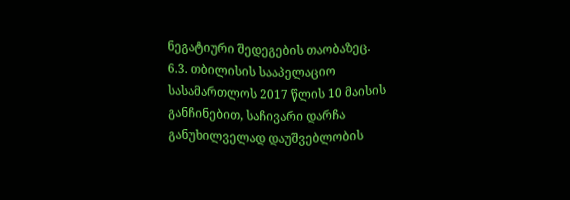ნეგატიური შედეგების თაობაზეც.
6.3. თბილისის სააპელაციო სასამართლოს 2017 წლის 10 მაისის განჩინებით, საჩივარი დარჩა განუხილველად დაუშვებლობის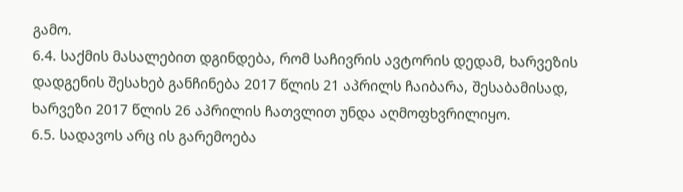გამო.
6.4. საქმის მასალებით დგინდება, რომ საჩივრის ავტორის დედამ, ხარვეზის დადგენის შესახებ განჩინება 2017 წლის 21 აპრილს ჩაიბარა, შესაბამისად, ხარვეზი 2017 წლის 26 აპრილის ჩათვლით უნდა აღმოფხვრილიყო.
6.5. სადავოს არც ის გარემოება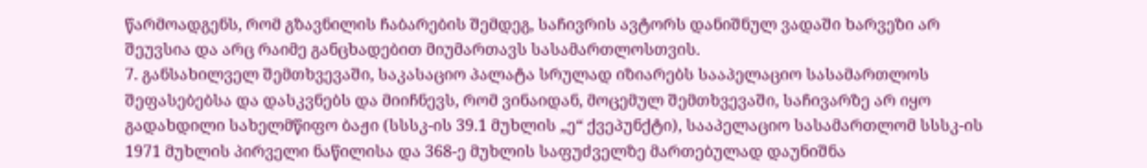წარმოადგენს, რომ გზავნილის ჩაბარების შემდეგ, საჩივრის ავტორს დანიშნულ ვადაში ხარვეზი არ შეუვსია და არც რაიმე განცხადებით მიუმართავს სასამართლოსთვის.
7. განსახილველ შემთხვევაში, საკასაციო პალატა სრულად იზიარებს სააპელაციო სასამართლოს შეფასებებსა და დასკვნებს და მიიჩნევს, რომ ვინაიდან, მოცემულ შემთხვევაში, საჩივარზე არ იყო გადახდილი სახელმწიფო ბაჟი (სსსკ-ის 39.1 მუხლის „ე“ ქვეპუნქტი), სააპელაციო სასამართლომ სსსკ-ის 1971 მუხლის პირველი ნაწილისა და 368-ე მუხლის საფუძველზე მართებულად დაუნიშნა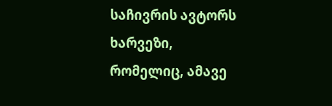საჩივრის ავტორს ხარვეზი, რომელიც, ამავე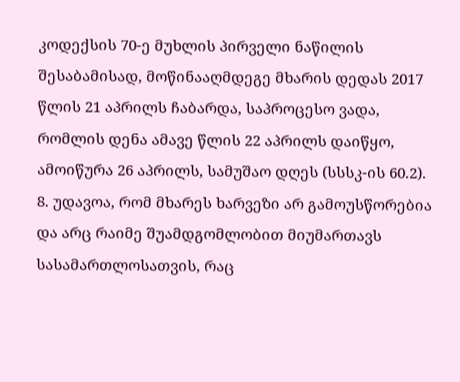კოდექსის 70-ე მუხლის პირველი ნაწილის შესაბამისად, მოწინააღმდეგე მხარის დედას 2017 წლის 21 აპრილს ჩაბარდა, საპროცესო ვადა, რომლის დენა ამავე წლის 22 აპრილს დაიწყო, ამოიწურა 26 აპრილს, სამუშაო დღეს (სსსკ-ის 60.2).
8. უდავოა, რომ მხარეს ხარვეზი არ გამოუსწორებია და არც რაიმე შუამდგომლობით მიუმართავს სასამართლოსათვის, რაც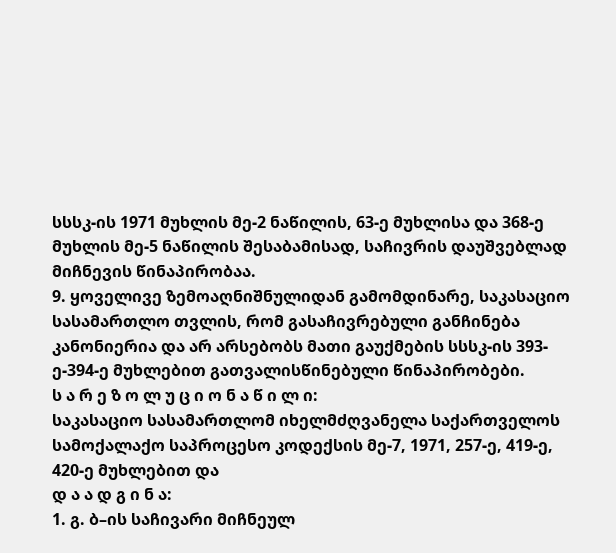სსსკ-ის 1971 მუხლის მე-2 ნაწილის, 63-ე მუხლისა და 368-ე მუხლის მე-5 ნაწილის შესაბამისად, საჩივრის დაუშვებლად მიჩნევის წინაპირობაა.
9. ყოველივე ზემოაღნიშნულიდან გამომდინარე, საკასაციო სასამართლო თვლის, რომ გასაჩივრებული განჩინება კანონიერია და არ არსებობს მათი გაუქმების სსსკ-ის 393-ე-394-ე მუხლებით გათვალისწინებული წინაპირობები.
ს ა რ ე ზ ო ლ უ ც ი ო ნ ა წ ი ლ ი:
საკასაციო სასამართლომ იხელმძღვანელა საქართველოს სამოქალაქო საპროცესო კოდექსის მე-7, 1971, 257-ე, 419-ე, 420-ე მუხლებით და
დ ა ა დ გ ი ნ ა:
1. გ. ბ–ის საჩივარი მიჩნეულ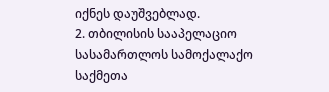იქნეს დაუშვებლად.
2. თბილისის სააპელაციო სასამართლოს სამოქალაქო საქმეთა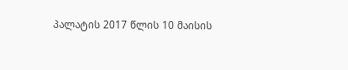პალატის 2017 წლის 10 მაისის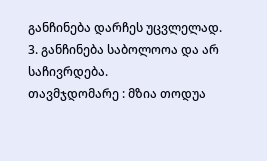განჩინება დარჩეს უცვლელად.
3. განჩინება საბოლოოა და არ საჩივრდება.
თავმჯდომარე : მზია თოდუა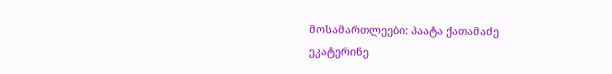მოსამართლეები: პაატა ქათამაძე
ეკატერინე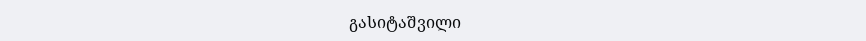გასიტაშვილი